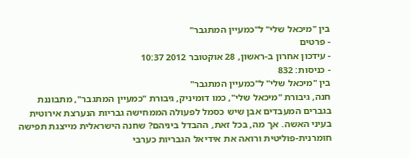בין "מיכאל שלי" ל"כמעיין המתגבר"
- פרטים
- עידכון אחרון ב-ראשון, 28 אוקטובר 2012 10:37
- כניסות: 832
בין "מיכאל שלי" ל"כמעיין המתגבר"
חנה, גיבורת "מיכאל שלי", כמו דומיניק, גיבורת "כמעיין המתגבר", מתבוננת בגברים המעבדים אבן שיש כסמל לפעולה הממחישה גבריות הנערצת אירוטית בעיני האשה. אך מה, בכל זאת, ההבדל ביניהם? שחנה הישראלית מייצגת תפישה חומרנית-פוליטית ורואה את אידיאל הגבריות כערבי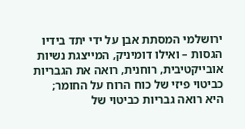ירושלמי המסתת אבן על ידי יתד בידיו הגסות – ואילו דומיניק, המייצגת נשיות אובייקטיבית, רוחנית, רואה את הגבריות כביטוי פיזי של כוח הרוח על החומר; היא רואה גבריות כביטוי של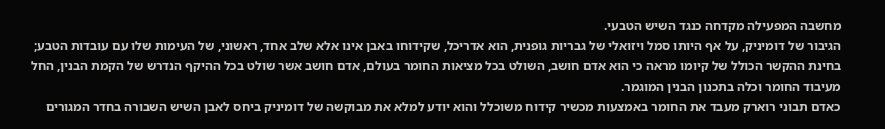מחשבה המפעילה מקדחה כנגד השיש הטבעי.
הגיבור של דומיניק, על אף היותו סמל ויזואלי של גבריות גופנית, הוא אדריכל, שקידוחו באבן אינו אלא שלב אחד, ראשוני, של העימות שלו עם עובדות הטבע; בחינת ההקשר הכולל של קיומו מראה כי הוא אדם חושב, השולט בכל מציאות החומר בעולם, אדם חושב אשר שולט בכל ההיקף הנדרש של הקמת הבנין, החל מעיבוד החומר וכלה בתכנון הבנין המוגמר.
כאדם תבוני רוארק מעבד את החומר באמצעות מכשיר קידוח משוכלל והוא יודע למלא את מבוקשה של דומיניק ביחס לאבן השיש השבורה בחדר המגורים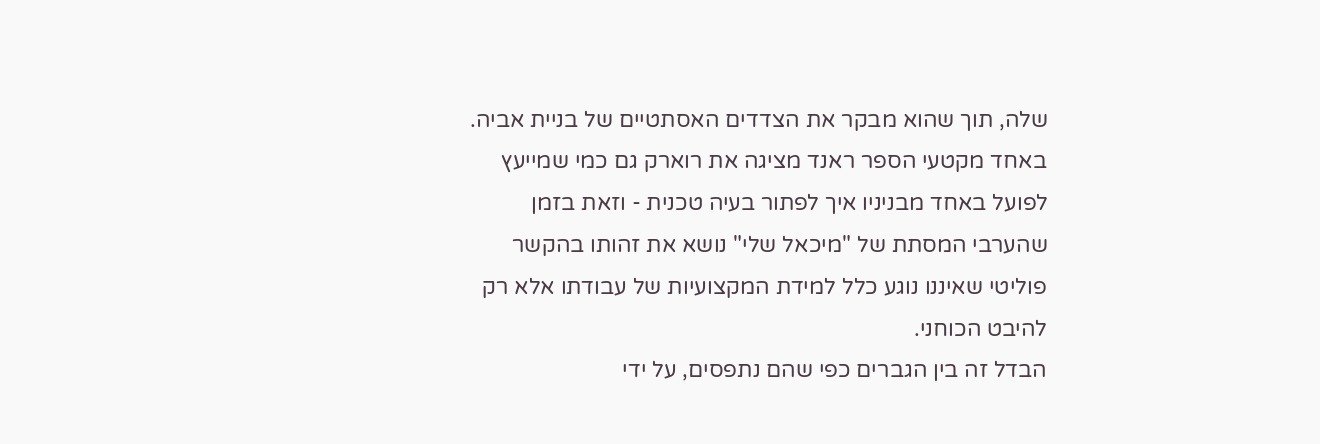שלה, תוך שהוא מבקר את הצדדים האסתטיים של בניית אביה. באחד מקטעי הספר ראנד מציגה את רוארק גם כמי שמייעץ לפועל באחד מבניניו איך לפתור בעיה טכנית - וזאת בזמן שהערבי המסתת של "מיכאל שלי" נושא את זהותו בהקשר פוליטי שאיננו נוגע כלל למידת המקצועיות של עבודתו אלא רק להיבט הכוחני.
הבדל זה בין הגברים כפי שהם נתפסים, על ידי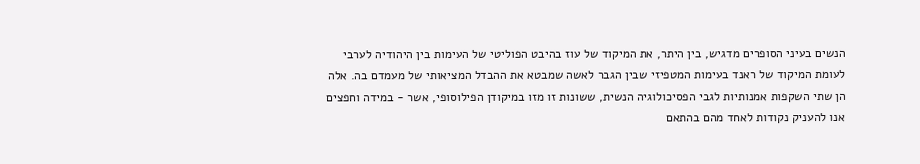הנשים בעיני הסופרים מדגיש, בין היתר, את המיקוד של עוז בהיבט הפוליטי של העימות בין היהודיה לערבי לעומת המיקוד של ראנד בעימות המטפיזי שבין הגבר לאשה שמבטא את ההבדל המציאותי של מעמדם בה. אלה הן שתי השקפות אמנותיות לגבי הפסיכולוגיה הנשית, ששונות זו מזו במיקודן הפילוסופי, אשר - במידה וחפצים אנו להעניק נקודות לאחד מהם בהתאם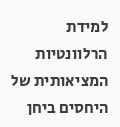למידת הרלוונטיות המציאותית של היחסים ביחן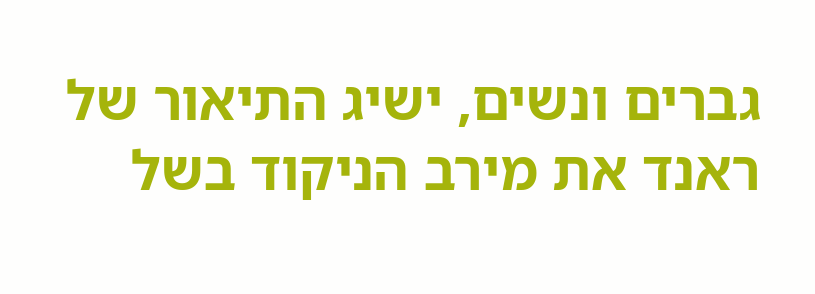גברים ונשים, ישיג התיאור של ראנד את מירב הניקוד בשל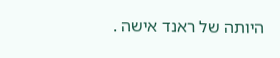היותה של ראנד אישה .